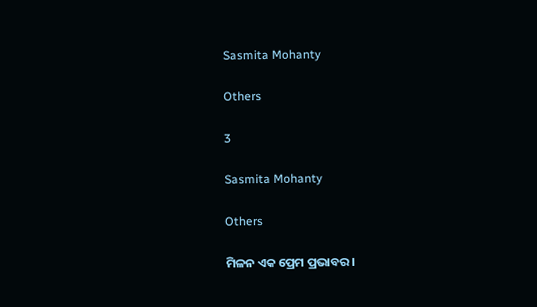Sasmita Mohanty

Others

3

Sasmita Mohanty

Others

ମିଳନ ଏକ ପ୍ରେମ ପ୍ରଭାବର।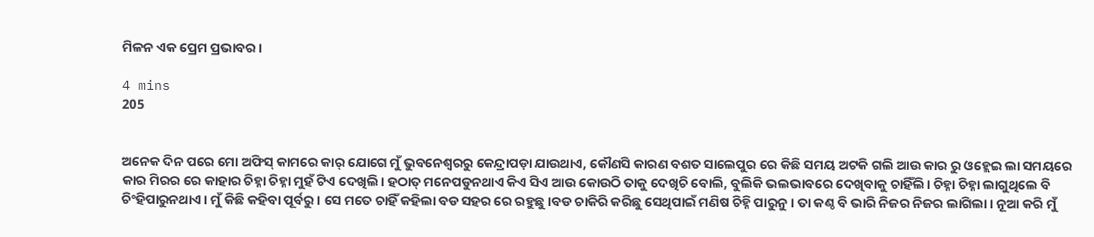ମିଳନ ଏକ ପ୍ରେମ ପ୍ରଭାବର।

4 mins
205


ଅନେକ ଦିନ ପରେ ମୋ ଅଫିସ୍ କାମରେ କାର୍ ଯୋଗେ ମୁଁ ଭୁବନେଶ୍ୱରରୁ କେନ୍ଦ୍ରାପଡ଼ା ଯାଉଥାଏ, କୌଣସି କାରଣ ବଶତ ସାଲେପୁର ରେ କିଛି ସମୟ ଅଟକି ଗଲି ଆଉ କାର ରୁ ଓହ୍ଲେଇ ଲା ସମୟରେ କାର ମିରର ରେ କାହାର ଚିହ୍ନା ଚିହ୍ନା ମୁହଁ ଟିଏ ଦେଖିଲି। ହଠାତ୍ ମନେପଡୁନଥାଏ କିଏ ସିଏ ଆଉ କୋଉଠି ତାକୁ ଦେଖିଚି ବୋଲି, ବୁଲିକି ଭଲଭାବରେ ଦେଖିବାକୁ ଚାହିଁଲି। ଚିହ୍ନା ଚିହ୍ନା ଲାଗୁଥିଲେ ବି ଚିଂହିପାରୁନଥାଏ। ମୁଁ କିଛି କହିବା ପୂର୍ବରୁ। ସେ ମତେ ଚାହିଁ କହିଲା ବଡ ସହର ରେ ରହୁଛୁ।ବଡ ଚାକିରି କରିଛୁ ସେଥିପାଇଁ ମଣିଷ ଚିହ୍ନି ପାରୁନୁ। ତା କଣ୍ଠ ବି ଭାରି ନିଜର ନିଜର ଲାଗିଲା। ନୂଆ କରି ମୁଁ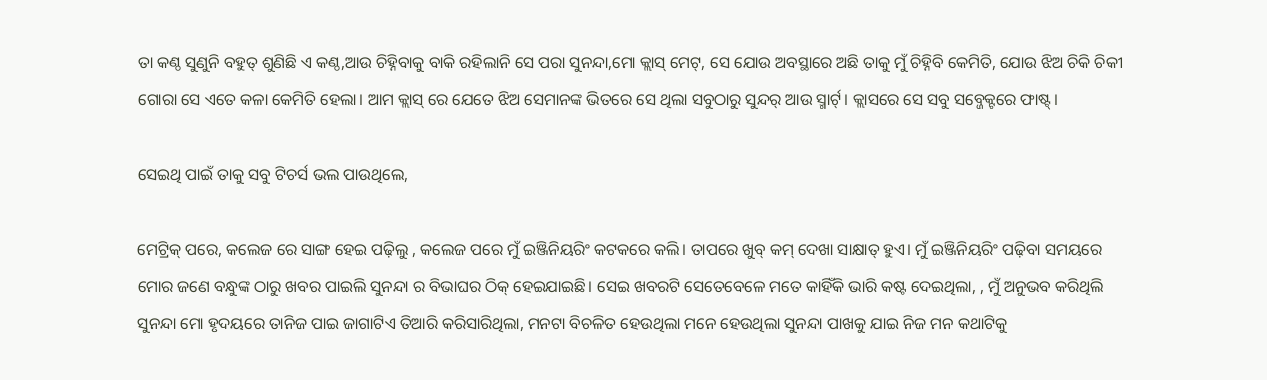ତା କଣ୍ଠ ସୁଣୁନି ବହୁତ୍ ଶୁଣିଛି ଏ କଣ୍ଠ,ଆଉ ଚିହ୍ନିବାକୁ ବାକି ରହିଲାନି ସେ ପରା ସୁନନ୍ଦା,ମୋ କ୍ଲାସ୍ ମେଟ୍, ସେ ଯୋଉ ଅବସ୍ଥାରେ ଅଛି ତାକୁ ମୁଁ ଚିହ୍ନିବି କେମିତି, ଯୋଉ ଝିଅ ଚିକି ଚିକୀ ଗୋରା ସେ ଏତେ କଳା କେମିତି ହେଲା। ଆମ କ୍ଲାସ୍ ରେ ଯେତେ ଝିଅ ସେମାନଙ୍କ ଭିତରେ ସେ ଥିଲା ସବୁଠାରୁ ସୁନ୍ଦର୍ ଆଉ ସ୍ମାର୍ଟ୍। କ୍ଲାସରେ ସେ ସବୁ ସବ୍ଜେକ୍ଟରେ ଫାଷ୍ଟ୍।

ସେଇଥି ପାଇଁ ତାକୁ ସବୁ ଟିଚର୍ସ ଭଲ ପାଉଥିଲେ,

ମେଟ୍ରିକ୍ ପରେ, କଲେଜ ରେ ସାଙ୍ଗ ହେଇ ପଢ଼ିଲୁ , କଲେଜ ପରେ ମୁଁ ଇଞ୍ଜିନିୟରିଂ କଟକରେ କଲି। ତାପରେ ଖୁବ୍ କମ୍ ଦେଖା ସାକ୍ଷାତ୍ ହୁଏ। ମୁଁ ଇଞ୍ଜିନିୟରିଂ ପଢ଼ିବା ସମୟରେ ମୋର ଜଣେ ବନ୍ଧୁଙ୍କ ଠାରୁ ଖବର ପାଇଲି ସୁନନ୍ଦା ର ବିଭାଘର ଠିକ୍ ହେଇଯାଇଛି। ସେଇ ଖବରଟି ସେତେବେଳେ ମତେ କାହିଁକି ଭାରି କଷ୍ଟ ଦେଇଥିଲା, , ମୁଁ ଅନୁଭବ କରିଥିଲି ସୁନନ୍ଦା ମୋ ହୃଦୟରେ ତାନିଜ ପାଇ ଜାଗାଟିଏ ତିଆରି କରିସାରିଥିଲା, ମନଟା ବିଚଳିତ ହେଉଥିଲା ମନେ ହେଉଥିଲା ସୁନନ୍ଦା ପାଖକୁ ଯାଇ ନିଜ ମନ କଥାଟିକୁ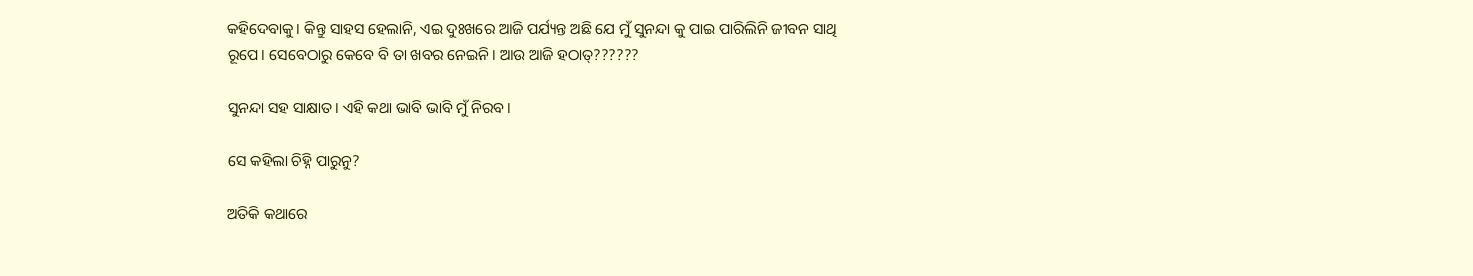କହିଦେବାକୁ। କିନ୍ତୁ ସାହସ ହେଲାନି, ଏଇ ଦୁଃଖରେ ଆଜି ପର୍ଯ୍ୟନ୍ତ ଅଛି ଯେ ମୁଁ ସୁନନ୍ଦା କୁ ପାଇ ପାରିଲିନି ଜୀବନ ସାଥି ରୂପେ। ସେବେଠାରୁ କେବେ ବି ତା ଖବର ନେଇନି। ଆଉ ଆଜି ହଠାତ୍??????

ସୁନନ୍ଦା ସହ ସାକ୍ଷାତ। ଏହି କଥା ଭାବି ଭାବି ମୁଁ ନିରବ।

ସେ କହିଲା ଚିହ୍ନି ପାରୁନୁ?

ଅତିକି କଥାରେ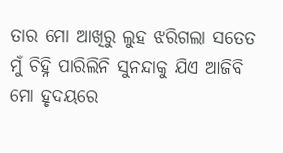ତାର ମୋ ଆଖିରୁ ଲୁହ ଝରିଗଲା ସତେତ ମୁଁ ଚିହ୍ନି ପାରିଲିନି ସୁନନ୍ଦାକୁ ଯିଏ ଆଜିବି ମୋ ହୃଦୟରେ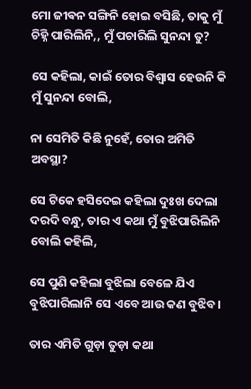ମୋ ଜୀଵନ ସଙ୍ଗିନି ହୋଇ ବସିଛି, ତାକୁ ମୁଁ ଚିହ୍ନି ପାରିଲିନି,, ମୁଁ ପଚାରିଲି ସୁନନ୍ଦା ତୁ?

ସେ କହିଲା, କାଇଁ ତୋର ବିଶ୍ଵାସ ହେଉନି କି ମୁଁ ସୁନନ୍ଦା ବୋଲି,

ନା ସେମିତି କିଛି ନୁହେଁ, ତୋର ଅମିତି ଅବସ୍ଥା?

ସେ ଟିକେ ହସିଦେଇ କହିଲା ଦୁଃଖ ଦେଲା ଦରଦି ବନ୍ଧୁ, ତାର ଏ କଥା ମୁଁ ବୁଝିପାରିଲିନି ବୋଲି କହିଲି,

ସେ ପୁଣି କହିଲା ବୁଝିଲା ବେଳେ ଯିଏ ବୁଝିପାରିଲାନି ସେ ଏବେ ଆଉ କଣ ବୁଝିବ।

ତାର ଏମିତି ଗୁଡ଼ା ତୁଡ଼ା କଥା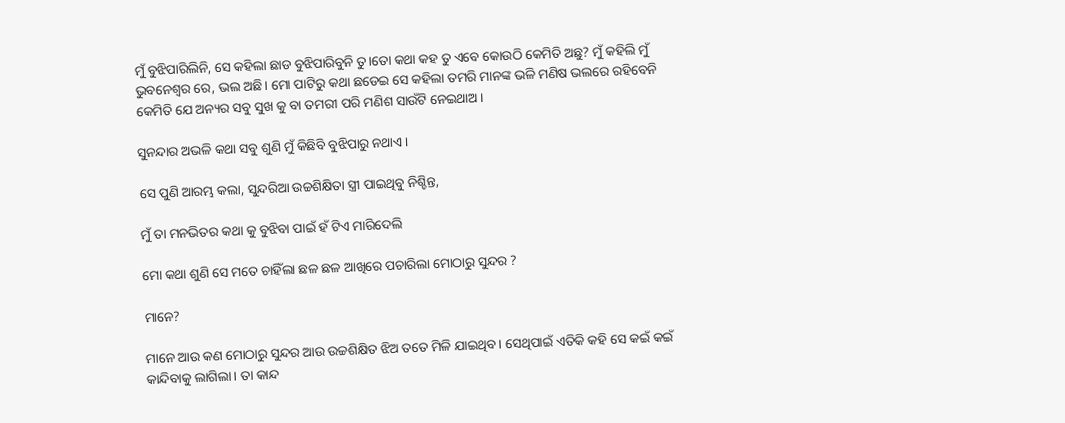ମୁଁ ବୁଝିପାରିଲିନି, ସେ କହିଲା ଛାଡ ବୁଝିପାରିବୁନି ତୁ।ତୋ କଥା କହ ତୁ ଏବେ କୋଉଠି କେମିତି ଅଛୁ? ମୁଁ କହିଲି ମୁଁ ଭୁବନେଶ୍ୱର ରେ, ଭଲ ଅଛି। ମୋ ପାଟିରୁ କଥା ଛଡେଇ ସେ କହିଲା ତମରି ମାନଙ୍କ ଭଳି ମଣିଷ ଭଲରେ ରହିବେନି କେମିତି ଯେ ଅନ୍ୟର ସବୁ ସୁଖ କୁ ବା ତମରୀ ପରି ମଣିଶ ସାଉଁଟି ନେଇଥାଅ।

ସୁନନ୍ଦାର ଅଭଳି କଥା ସବୁ ଶୁଣି ମୁଁ କିଛିବି ବୁଝିପାରୁ ନଥାଏ।

ସେ ପୁଣି ଆରମ୍ଭ କଲା, ସୁନ୍ଦରିଆ ଉଚ୍ଚଶିକ୍ଷିତା ସ୍ତ୍ରୀ ପାଇଥିବୁ ନିଶ୍ଚିନ୍ତ,

ମୁଁ ତା ମନଭିତର କଥା କୁ ବୁଝିବା ପାଇଁ ହଁ ଟିଏ ମାରିଦେଲି

ମୋ କଥା ଶୁଣି ସେ ମତେ ଚାହିଁଲା ଛଳ ଛଳ ଆଖିରେ ପଚାରିଲା ମୋଠାରୁ ସୁନ୍ଦର ?

ମାନେ?

ମାନେ ଆଉ କଣ ମୋଠାରୁ ସୁନ୍ଦର ଆଉ ଉଚ୍ଚଶିକ୍ଷିତ ଝିଅ ତତେ ମିଳି ଯାଇଥିବ। ସେଥିପାଇଁ ଏତିକି କହି ସେ କଇଁ କଇଁ କାନ୍ଦିବାକୁ ଲାଗିଲା। ତା କାନ୍ଦ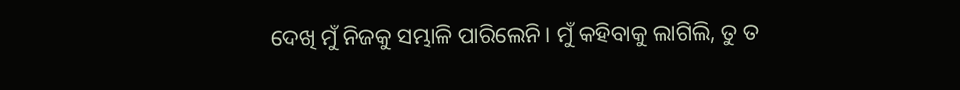ଦେଖି ମୁଁ ନିଜକୁ ସମ୍ଭାଳି ପାରିଲେନି। ମୁଁ କହିବାକୁ ଲାଗିଲି, ତୁ ତ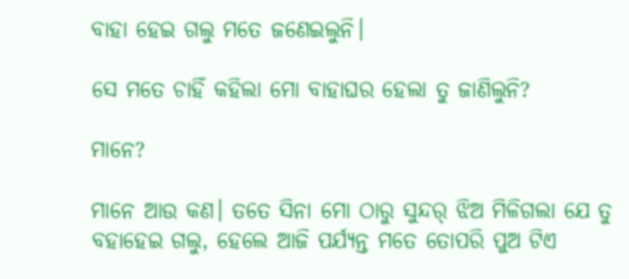ବାହା ହେଇ ଗଲୁ ମତେ ଜଣେଇଲୁନି।

ସେ ମତେ ଚାହିଁ କହିଲା ମୋ ବାହାଘର ହେଲା ତୁ ଜାଣିଲୁନି?

ମାନେ?

ମାନେ ଆଉ କଣ। ତତେ ସିନା ମୋ ଠାରୁ ସୁନ୍ଦର୍ ଝିଅ ମିଳିଗଲା ଯେ ତୁ ବହାହେଇ ଗଲୁ, ହେଲେ ଆଜି ପର୍ଯ୍ୟନ୍ତ ମତେ ତୋପରି ପୁଅ ଟିଏ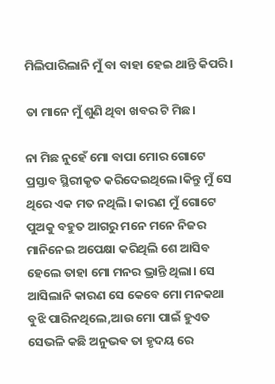ମିଲିପାରିଲାନି ମୁଁ ବା ବାହା ହେଇ ଥାନ୍ତି କିପରି।

ତା ମାନେ ମୁଁ ଶୁଣି ଥିବା ଖବର ଟି ମିଛ।

ନା ମିଛ ନୁହେଁ ମୋ ବାପା ମୋର ଗୋଟେ ପ୍ରସ୍ତାବ ସ୍ଥିରୀକୃତ କରିଦେଇଥିଲେ।କିନ୍ତୁ ମୁଁ ସେ ଥିରେ ଏକ ମତ ନଥିଲି। କାରଣ ମୁଁ ଗୋଟେ ପୁଅକୁ ବହୁତ ଆଗରୁ ମନେ ମନେ ନିଜର ମାନିନେଇ ଅପେକ୍ଷା କରିଥିଲି ଶେ ଆସିବ ହେଲେ ତାହା ମୋ ମନର ଭ୍ରାନ୍ତି ଥିଲା। ସେ ଆସିଲାନି କାରଣ ସେ କେବେ ମୋ ମନକଥା ବୁଝି ପାରିନଥିଲେ,ଆଉ ମୋ ପାଇଁ ହୁଏତ ସେଭଳି କଛି ଅନୁଭଵ ତା ହୃଦୟ ରେ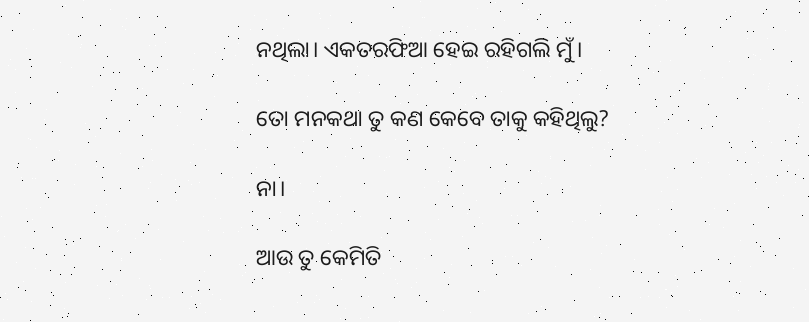ନଥିଲା। ଏକତରଫିଆ ହେଇ ରହିଗଲି ମୁଁ।

ତୋ ମନକଥା ତୁ କଣ କେବେ ତାକୁ କହିଥିଲୁ?

ନା।

ଆଉ ତୁ କେମିତି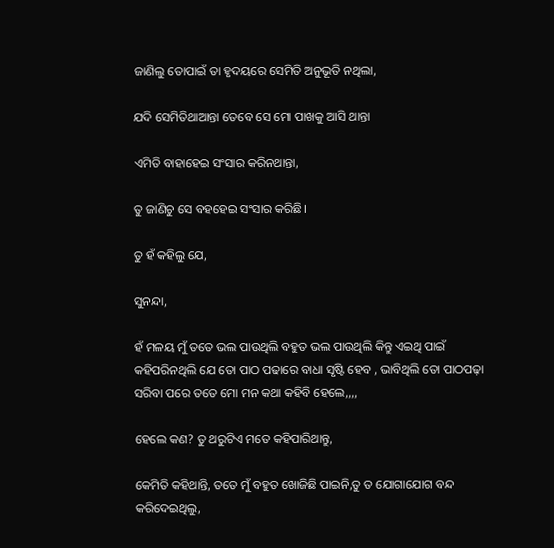ଜାଣିଲୁ ତୋପାଇଁ ତା ହୃଦୟରେ ସେମିତି ଅନୁଭୂତି ନଥିଲା,

ଯଦି ସେମିତିଥାଆନ୍ତା ତେବେ ସେ ମୋ ପାଖକୁ ଆସି ଥାନ୍ତା

ଏମିତି ବାହାହେଇ ସଂସାର କରିନଥାନ୍ତା,

ତୁ ଜାଣିଚୁ ସେ ବହହେଇ ସଂସାର କରିଛି।

ତୁ ହଁ କହିଲୁ ଯେ,

ସୁନନ୍ଦା,

ହଁ ମଳୟ ମୁଁ ତତେ ଭଲ ପାଉଥିଲି ବହୁତ ଭଲ ପାଉଥିଲି କିନ୍ତୁ ଏଇଥି ପାଇଁ କହିପରିନଥିଲି ଯେ ତୋ ପାଠ ପଢାରେ ବାଧା ସୃଷ୍ଟି ହେବ , ଭାବିଥିଲି ତୋ ପାଠପଢ଼ା ସରିବା ପରେ ତତେ ମୋ ମନ କଥା କହିବି ହେଲେ,,,,

ହେଲେ କଣ? ତୁ ଥରୁଟିଏ ମତେ କହିପାରିଥାନ୍ତୁ,

କେମିତି କହିଥାନ୍ତି, ତତେ ମୁଁ ବହୁତ ଖୋଜିଛି ପାଇନି,ତୁ ତ ଯୋଗାଯୋଗ ବନ୍ଦ କରିଦେଇଥିଲୁ,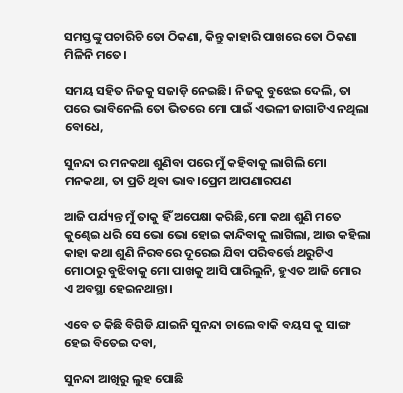ସମସ୍ତଙ୍କୁ ପଚାରିଚି ତୋ ଠିକଣା, କିନ୍ତୁ କାହାରି ପାଖରେ ତୋ ଠିକଣା ମିଳିନି ମତେ।

ସମୟ ସହିତ ନିଜକୁ ସଜାଡ଼ି ନେଇଛି। ନିଜକୁ ବୁଝେଇ ଦେଲି, ତା ପରେ ଭାବିନେଲି ତୋ ଭିତରେ ମୋ ପାଇଁ ଏଭଳୀ ଜାଗାଟିଏ ନଥିଲା ବୋଧେ,

ସୁନନ୍ଦା ର ମନକଥା ଶୁଣିବା ପରେ ମୁଁ କହିବାକୁ ଲାଗିଲି ମୋ ମନକଥା, ତା ପ୍ରତି ଥିବା ଭାବ।ପ୍ରେମ ଆପଣାରପଣ

ଆଜି ପର୍ଯ୍ୟନ୍ତ ମୁଁ ତାକୁ ହିଁ ଅପେକ୍ଷା କରିଛି,ମୋ କଥା ଶୁଣି ମତେ କୁଣ୍ଢେଇ ଧରି ସେ ଭୋ ଭୋ ହୋଇ କାନ୍ଦିବାକୁ ଲାଗିଲା, ଆଉ କହିଲା କାହା କଥା ଶୁଣି ନିରବରେ ଦୂରେଇ ଯିବା ପରିବର୍ତ୍ତେ ଥରୁଟିଏ ମୋଠାରୁ ବୁଝିବାକୁ ମୋ ପାଖକୁ ଆସି ପାରିଲୁନି, ହୁଏତ ଆଜି ମୋର ଏ ଅବସ୍ଥା ହେଇନଥାନ୍ତା।

ଏବେ ତ କିଛି ବିଗିଡି ଯାଇନି ସୁନନ୍ଦା ଚାଲେ ବାକି ବୟସ କୁ ସାଙ୍ଗ ହେଇ ବିତେଇ ଦବା,

ସୁନନ୍ଦା ଆଖିରୁ ଲୁହ ପୋଛି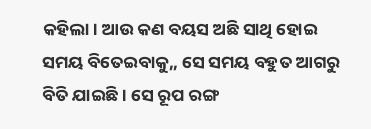କହିଲା। ଆଉ କଣ ବୟସ ଅଛି ସାଥି ହୋଇ ସମୟ ବିତେଇବାକୁ,, ସେ ସମୟ ବହୁତ ଆଗରୁ ବିତି ଯାଇଛି। ସେ ରୂପ ରଙ୍ଗ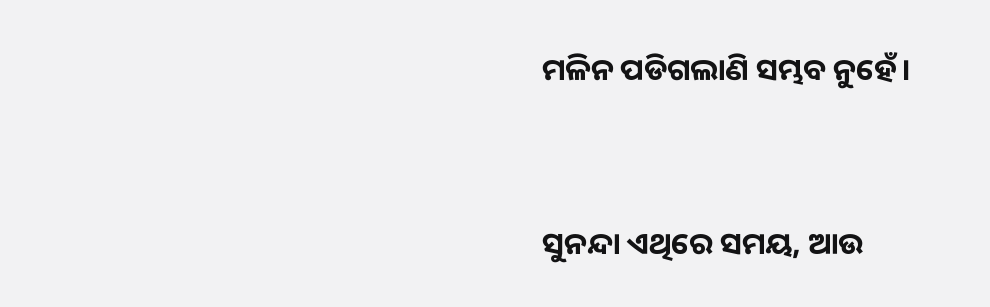ମଳିନ ପଡିଗଲାଣି ସମ୍ଭବ ନୁହେଁ।


ସୁନନ୍ଦା ଏଥିରେ ସମୟ, ଆଉ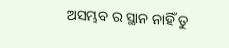ଅସମ୍ଭବ ର ସ୍ଥାନ ନାହିଁ ତୁ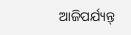ଆଜିପର୍ଯ୍ୟନ୍ତ୍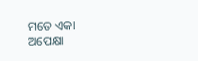ମତେ ଏକା ଅପେକ୍ଷା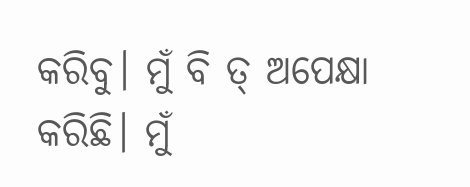କରିବୁ। ମୁଁ ବି ତ୍ ଅପେକ୍ଷା କରିଛି। ମୁଁ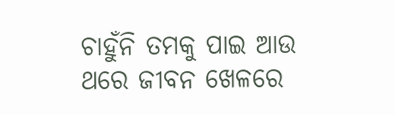ଚାହୁଁନି ତମକୁ ପାଇ ଆଉ ଥରେ ଜୀବନ ଖେଳରେ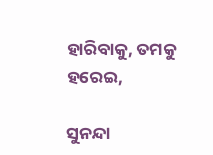ହାରିବାକୁ, ତମକୁ ହରେଇ,

ସୁନନ୍ଦା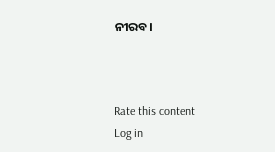ନୀରବ।



Rate this content
Log in